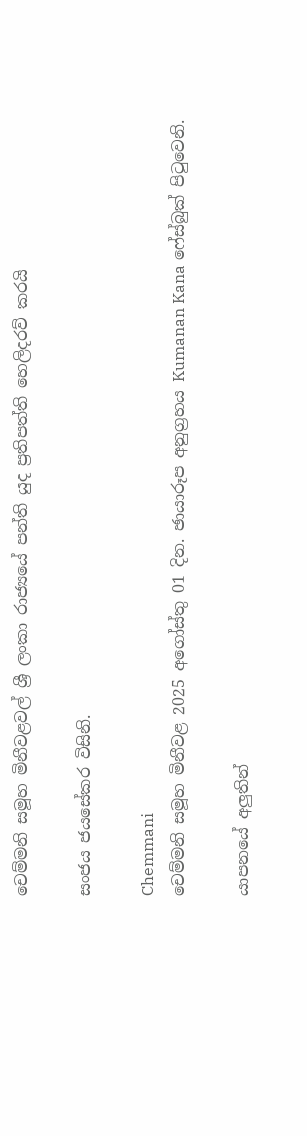චෙම්මනි සමූහ මිනීවළවල් ශ්‍රී ලංකා රාජ්‍යයේ පන්ති යුද ප්‍රතිපත්ති හෙලිදරව් කරයි

සංජය ජයසේකර විසිනි.

Chemmani
චෙම්මනි සමූහ මිනීවළ 2025 අගෝස්තු 01 දින. ඡායාරූප අනුග්‍රහය Kumanan Kana ෆේස්බුක් පිටුවෙනි.

යාපනයේ අලුතින්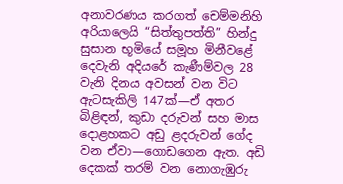අනාවරණය කරගත් චෙම්මනිහි අරියාලෙයි “සිත්තුපත්ති” හින්දු සුසාන භූමියේ සමූහ මිනීවළේ දෙවැනි අදියරේ කැණීම්වල 28 වැනි දිනය අවසන් වන විට ඇටසැකිලි 147ක්—ඒ අතර බිළිඳන්, කුඩා දරුවන් සහ මාස දොළහකට අඩු ළදරුවන් ගේද වන ඒවා—ගොඩගෙන ඇත. අඩි දෙකක් තරම් වන නොගැඹුරු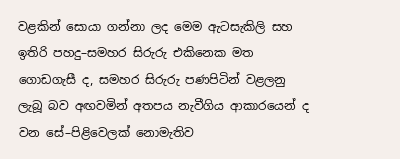වළකින් සොයා ගන්නා ලද මෙම ඇටසැකිලි සහ ඉතිරි පහදු–සමහර සිරුරු එකිනෙක මත ගොඩගැසී ද, සමහර සිරුරු පණපිටින් වළලනු ලැබූ බව අඟවමින් අතපය නැවීගිය ආකාරයෙන් ද වන සේ–පිළිවෙලක් නොමැතිව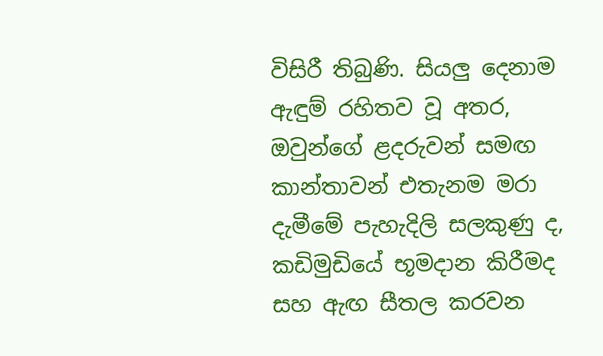විසිරී තිබුණි. සියලු දෙනාම ඇඳුම් රහිතව වූ අතර, ඔවුන්ගේ ළදරුවන් සමඟ කාන්තාවන් එතැනම මරා දැමීමේ පැහැදිලි සලකුණු ද, කඩිමුඩියේ භූමදාන කිරීමද සහ ඇඟ සීතල කරවන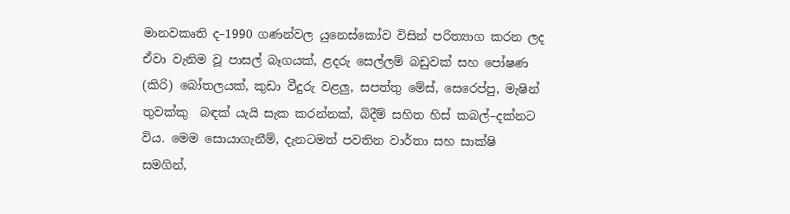මානවකෘති ද–1990 ගණන්වල යුනෙස්කෝව විසින් පරිත්‍යාග කරන ලද ඒවා වැනිම වූ පාසල් බෑගයක්, ළදරු සෙල්ලම් බඩුවක් සහ පෝෂණ (කිරි) බෝතලයක්, කුඩා වීදුරු වළලු, සපත්තු මේස්, සෙරෙප්පු, මැෂින් තුවක්කු  බඳක් යැයි සැක කරන්නක්, බිදීම් සහිත හිස් කබල්–දක්නට විය. මෙම සොයාගැනීම්, දැනටමත් පවතින වාර්තා සහ සාක්ෂි සමගින්,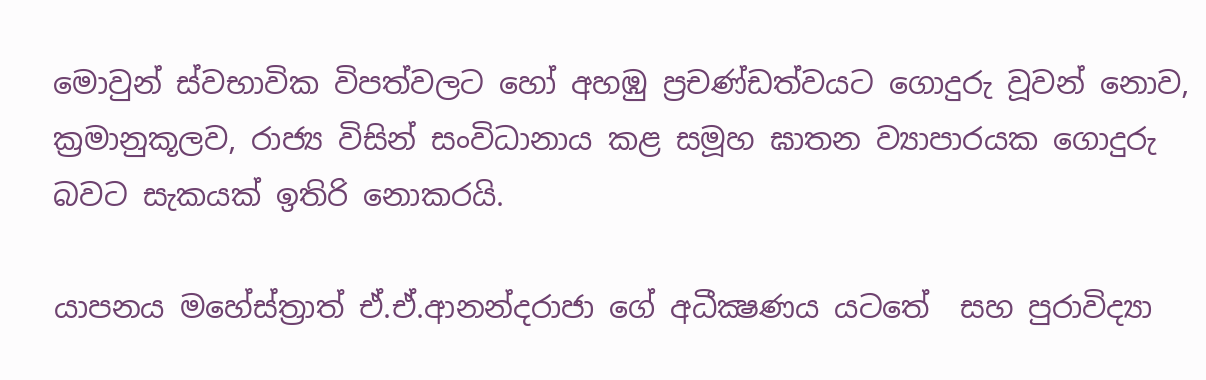මොවුන් ස්වභාවික විපත්වලට හෝ අහඹු ප්‍රචණ්ඩත්වයට ගොදුරු වූවන් නොව, ක්‍රමානුකූලව, රාජ්‍ය විසින් සංවිධානාය කළ සමූහ ඝාතන ව්‍යාපාරයක ගොදුරු බවට සැකයක් ඉතිරි නොකරයි.

යාපනය මහේස්ත්‍රාත් ඒ.ඒ.ආනන්දරාජා ගේ අධීක්‍ෂණය යටතේ  සහ පුරාවිද්‍යා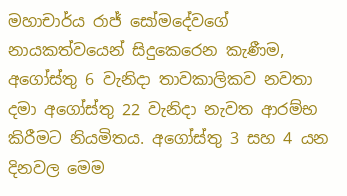මහාචාර්ය රාජ් සෝමදේවගේ නායකත්වයෙන් සිදුකෙරෙන කැණීම, අගෝස්තු 6 වැනිදා තාවකාලිකව නවතා දමා අගෝස්තු 22 වැනිදා නැවත ආරම්භ කිරීමට නියමිතය. අගෝස්තු 3 සහ 4 යන දිනවල මෙම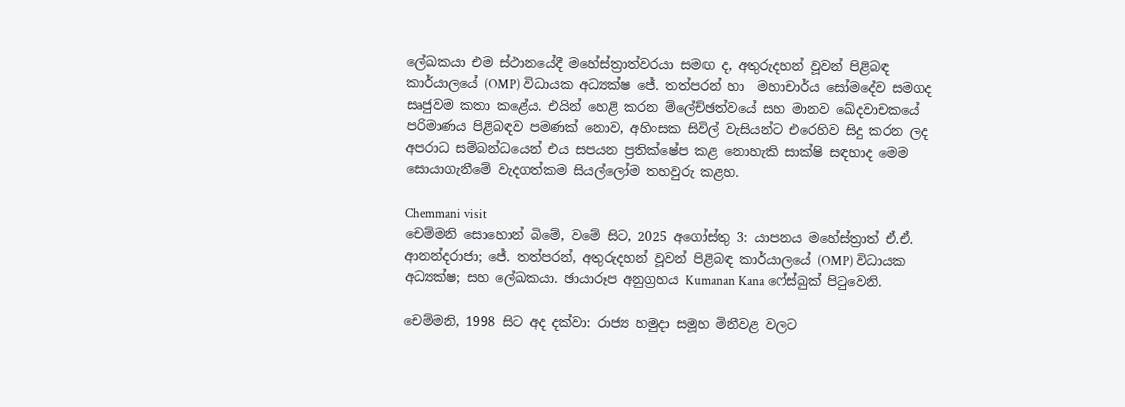ලේඛකයා එම ස්ථානයේදී මහේස්ත්‍රාත්වරයා සමඟ ද, අතුරුදහන් වූවන් පිළිබඳ කාර්යාලයේ (OMP) විධායක අධ්‍යක්ෂ ජේ. තත්පරන් හා  මහාචාර්ය සෝමදේව සමගද සෘජුවම කතා කළේය. එයින් හෙළි කරන ම්ලේච්ඡත්වයේ සහ මානව ඛේදවාචකයේ පරිමාණය පිළිබඳව පමණක් නොව, අහිංසක සිවිල් වැසියන්ට එරෙහිව සිදු කරන ලද අපරාධ සම්බන්ධයෙන් එය සපයන ප්‍රතික්ෂේප කළ නොහැකි සාක්ෂි සඳහාද මෙම සොයාගැනීමේ වැදගත්කම සියල්ලෝම තහවුරු කළහ.

Chemmani visit
චෙම්මනි සොහොන් බිමේ, වමේ සිට, 2025 අගෝස්තු 3: යාපනය මහේස්ත්‍රාත් ඒ.ඒ. ආනන්දරාජා; ජේ. තත්පරන්, අතුරුදහන් වූවන් පිළිබඳ කාර්යාලයේ (OMP) විධායක අධ්‍යක්ෂ; සහ ලේඛකයා. ඡායාරූප අනුග්‍රහය Kumanan Kana ෆේස්බුක් පිටුවෙනි.

චෙම්මනි, 1998 සිට අද දක්වා: රාජ්‍ය හමුදා සමූහ මිනීවළ වලට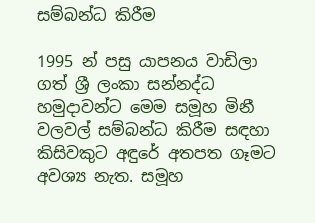සම්බන්ධ කිරීම

1995 න් පසු යාපනය වාඩිලා ගත් ශ්‍රී ලංකා සන්නද්ධ හමුදාවන්ට මෙම සමූහ මිනී වලවල් සම්බන්ධ කිරීම සඳහා කිසිවකුට අඳුරේ අතපත ගෑමට අවශ්‍ය නැත. සමූහ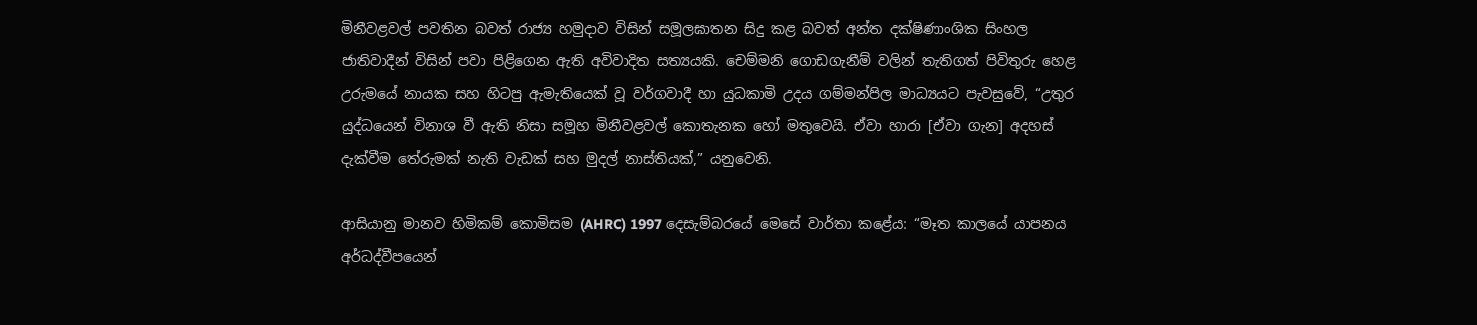මිනීවළවල් පවතින බවත් රාජ්‍ය හමුදාව විසින් සමූලඝාතන සිදු කළ බවත් අන්ත දක්ෂිණාංශික සිංහල ජාතිවාදීන් විසින් පවා පිළිගෙන ඇති අවිවාදිත සත්‍යයකි. චෙම්මනි ගොඩගැනීම් වලින් තැතිගත් පිවිතුරු හෙළ උරුමයේ නායක සහ හිටපු ඇමැතියෙක් වූ වර්ගවාදී හා යුධකාමි උදය ගම්මන්පිල මාධ්‍යයට පැවසුවේ, “උතුර යුද්ධයෙන් විනාශ වී ඇති නිසා සමූහ මිනීවළවල් කොතැනක හෝ මතුවෙයි. ඒවා හාරා [ඒවා ගැන] අදහස් දැක්වීම තේරුමක් නැති වැඩක් සහ මුදල් නාස්තියක්,” යනුවෙනි.

ආසියානු මානව හිමිකම් කොමිසම (AHRC) 1997 දෙසැම්බරයේ මෙසේ වාර්තා කළේය: “මෑත කාලයේ යාපනය අර්ධද්වීපයෙන්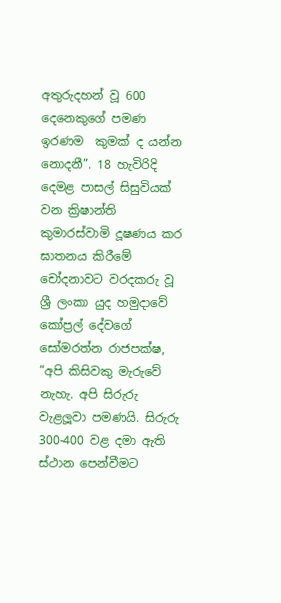අතුරුදහන් වූ 600 දෙනෙකුගේ පමණ ඉරණම  කුමක් ද යන්න නොදනී”. 18 හැවිරිදි දෙමළ පාසල් සිසුවියක් වන ක්‍රිෂාන්ති කුමාරස්වාමි දූෂණය කර ඝාතනය කිරීමේ චෝදනාවට වරදකරු වූ ශ්‍රී ලංකා යුද හමුදාවේ කෝප්‍රල් දේවගේ සෝමරත්න රාජපක්ෂ, ”අපි කිසිවකු මැරුවේ නැහැ. අපි සිරුරු වැළලූවා පමණයි. සිරුරු 300-400 වළ දමා ඇති ස්ථාන පෙන්වීමට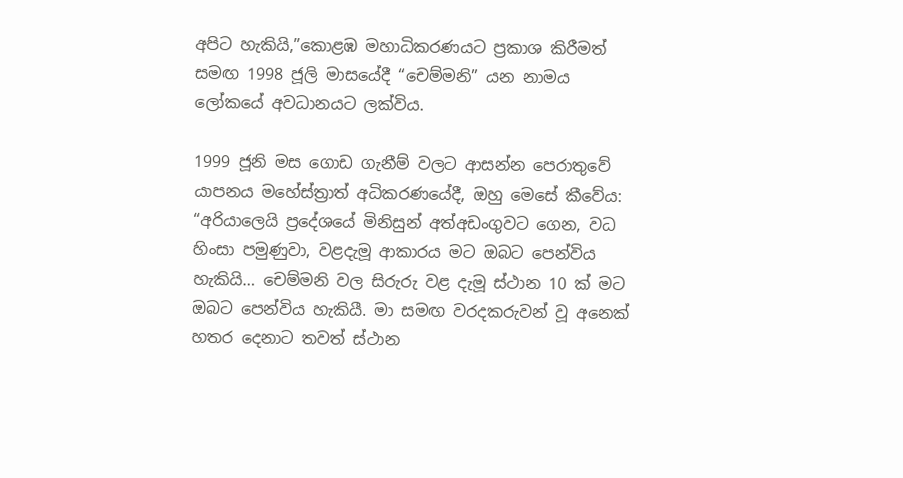අපිට හැකියි,”කොළඹ මහාධිකරණයට ප්‍රකාශ කිරීමත් සමඟ 1998 ජූලි මාසයේදී “චෙම්මනි” යන නාමය ලෝකයේ අවධානයට ලක්විය.

1999 ජූනි මස ගොඩ ගැනීම් වලට ආසන්න පෙරාතුවේ යාපනය මහේස්ත්‍රාත් අධිකරණයේදී, ඔහු මෙසේ කීවේය: “අරියාලෙයි ප්‍රදේශයේ මිනිසුන් අත්අඩංගුවට ගෙන, වධ හිංසා පමුණුවා, වළදැමූ ආකාරය මට ඔබට පෙන්විය හැකියි… චෙම්මනි වල සිරුරු වළ දැමූ ස්ථාන 10 ක් මට ඔබට පෙන්විය හැකියී. මා සමඟ වරදකරුවන් වූ අනෙක් හතර දෙනාට තවත් ස්ථාන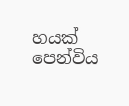හයක් පෙන්විය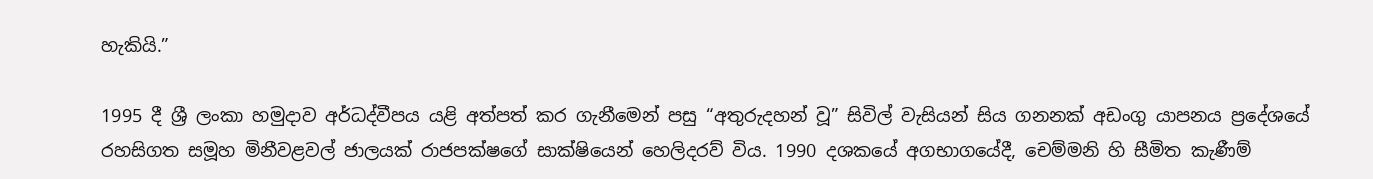හැකියි.”

1995 දී ශ්‍රී ලංකා හමුදාව අර්ධද්වීපය යළි අත්පත් කර ගැනීමෙන් පසු “අතුරුදහන් වූ” සිවිල් වැසියන් සිය ගනනක් අඩංගු යාපනය ප්‍රදේශයේ රහසිගත සමූහ මිනීවළවල් ජාලයක් රාජපක්ෂගේ සාක්ෂියෙන් හෙලිදරව් විය. 1990 දශකයේ අගභාගයේදී, චෙම්මනි හි සීමිත කැණීම්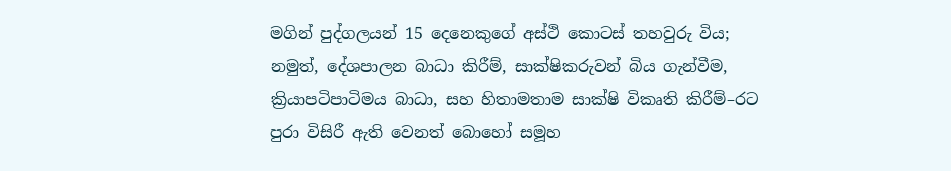මගින් පුද්ගලයන් 15 දෙනෙකුගේ අස්ථි කොටස් තහවුරු විය; නමුත්, දේශපාලන බාධා කිරීම්, සාක්ෂිකරුවන් බිය ගැන්වීම, ක්‍රියාපටිපාටිමය බාධා, සහ හිතාමතාම සාක්ෂි විකෘති කිරීම්–රට පුරා විසිරී ඇති වෙනත් බොහෝ සමූහ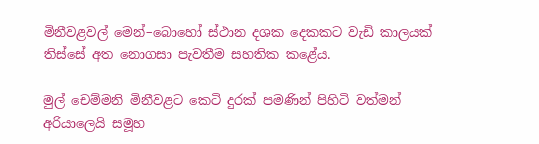මිනීවළවල් මෙන්–බොහෝ ස්ථාන දශක දෙකකට වැඩි කාලයක් තිස්සේ අත නොගසා පැවතීම සහතික කළේය.

මුල් චෙම්මනි මිනීවළට කෙටි දුරක් පමණින් පිහිටි වත්මන් අරියාලෙයි සමූහ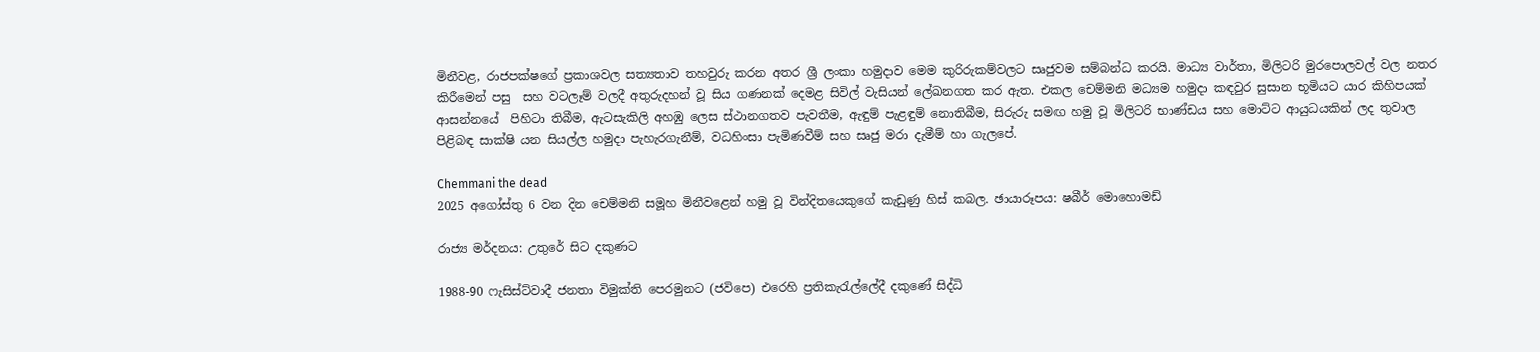මිනීවළ, රාජපක්ෂගේ ප්‍රකාශවල සත්‍යතාව තහවුරු කරන අතර ශ්‍රී ලංකා හමුදාව මෙම කුරිරුකම්වලට සෘජුවම සම්බන්ධ කරයි. මාධ්‍ය වාර්තා, මිලිටරි මුරපොලවල් වල නතර කිරීමෙන් පසු  සහ වටලෑම් වලදී අතුරුදහන් වූ සිය ගණනක් දෙමළ සිවිල් වැසියන් ලේඛනගත කර ඇත. එකල චෙම්මනි මධ්‍යම හමුදා කඳවුර සුසාන භූමියට යාර කිහිපයක් ආසන්නයේ  පිහිටා තිබීම, ඇටසැකිලි අහඹු ලෙස ස්ථානගතව පැවතීම, ඇඳුම් පැළඳුම් නොතිබීම, සිරුරු සමඟ හමු වූ මිලිටරි භාණ්ඩය සහ මොට්ට ආයුධයකින් ලද තුවාල පිළිබඳ සාක්ෂි යන සියල්ල හමුදා පැහැරගැනීම්, වධහිංසා පැමිණවීම් සහ සෘජු මරා දැමීම් හා ගැලපේ.

Chemmani the dead
2025 අගෝස්තු 6 වන දින චෙම්මනි සමූහ මිනීවළෙන් හමු වූ වින්දිතයෙකුගේ කැඩුණු හිස් කබල. ඡායාරූපය: ෂබීර් මොහොමඩ්

රාජ්‍ය මර්දනය: උතුරේ සිට දකුණට

1988-90 ෆැසිස්ට්වාදී ජනතා විමුක්ති පෙරමුනට (ජවිපෙ) එරෙහි ප්‍රතිකැරැල්ලේදී දකුණේ සිද්ධි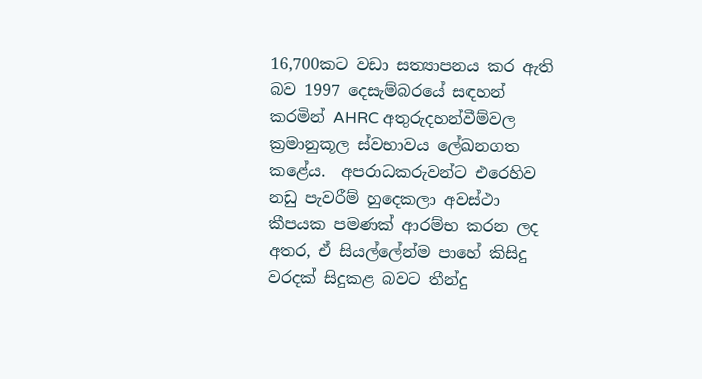16,700කට වඩා සත්‍යාපනය කර ඇති බව 1997 දෙසැම්බරයේ සඳහන් කරමින් AHRC අතුරුදහන්වීම්වල ක්‍රමානුකූල ස්වභාවය ලේඛනගත කළේය.  අපරාධකරුවන්ට එරෙහිව නඩු පැවරීම් හුදෙකලා අවස්ථා කීපයක පමණක් ආරම්භ කරන ලද අතර, ඒ සියල්ලේන්ම පාහේ කිසිදු වරදක් සිදුකළ බවට තීන්දු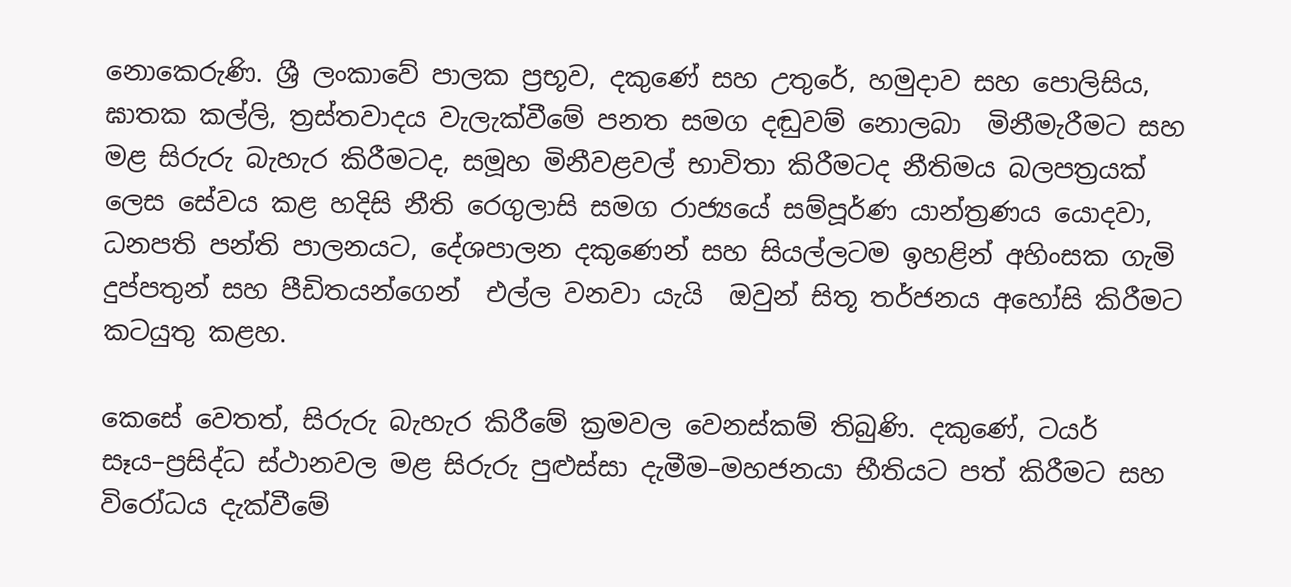නොකෙරුණි. ශ්‍රී ලංකාවේ පාලක ප්‍රභූව, දකුණේ සහ උතුරේ, හමුදාව සහ පොලිසිය, ඝාතක කල්ලි, ත්‍රස්තවාදය වැලැක්වීමේ පනත සමග දඬුවම් නොලබා  මිනීමැරීමට සහ මළ සිරුරු බැහැර කිරීමටද, සමූහ මිනීවළවල් භාවිතා කිරීමටද නීතිමය බලපත්‍රයක් ලෙස සේවය කළ හදිසි නීති රෙගුලාසි සමග රාජ්‍යයේ සම්පූර්ණ යාන්ත්‍රණය යොදවා, ධනපති පන්ති පාලනයට, දේශපාලන දකුණෙන් සහ සියල්ලටම ඉහළින් අහිංසක ගැමි දුප්පතුන් සහ පීඩිතයන්ගෙන්  එල්ල වනවා යැයි  ඔවුන් සිතූ තර්ජනය අහෝසි කිරීමට කටයුතු කළහ.

කෙසේ වෙතත්, සිරුරු බැහැර කිරීමේ ක්‍රමවල වෙනස්කම් තිබුණි. දකුණේ, ටයර් සෑය–ප්‍රසිද්ධ ස්ථානවල මළ සිරුරු පුළුස්සා දැමීම–මහජනයා භීතියට පත් කිරීමට සහ විරෝධය දැක්වීමේ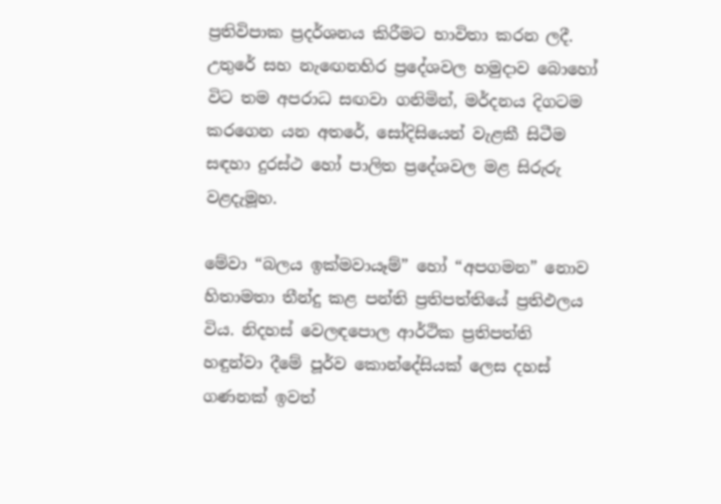ප්‍රතිවිපාක ප්‍රදර්ශනය කිරීමට භාවිතා කරන ලදී. උතුරේ සහ නැඟෙනහිර ප්‍රදේශවල හමුදාව බොහෝ විට තම අපරාධ සඟවා ගනිමින්, මර්දනය දිගටම කරගෙන යන අතරේ, සෝදිසියෙන් වැළකී සිටීම සඳහා දුරස්ථ හෝ පාලිත ප්‍රදේශවල මළ සිරුරු වළදැමූහ.

මේවා “බලය ඉක්මවායෑම්” හෝ “අපගමන” නොව හිතාමතා තීන්දු කළ පන්ති ප්‍රතිපත්තියේ ප්‍රතිඵලය විය. නිදහස් වෙලඳපොල ආර්ථික ප්‍රතිපත්ති හඳුන්වා දීමේ පූර්ව කොන්දේසියක් ලෙස දහස් ගණනක් ඉවත්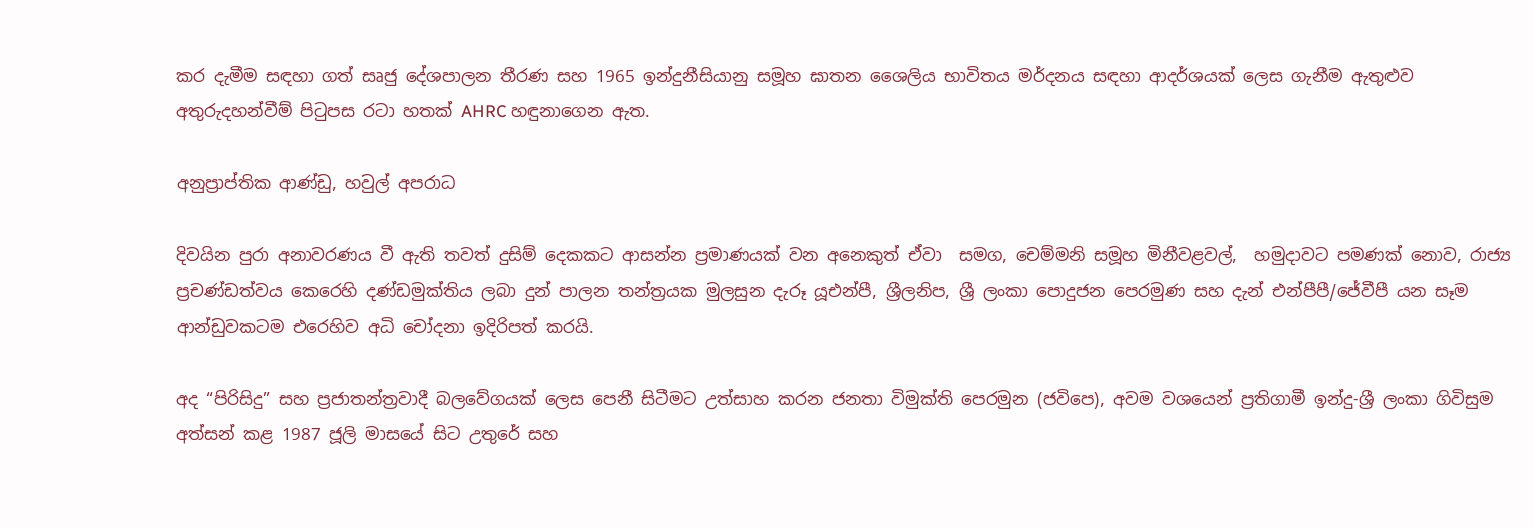කර දැමීම සඳහා ගත් සෘජු දේශපාලන තීරණ සහ 1965 ඉන්දුනීසියානු සමූහ ඝාතන ශෛලිය භාවිතය මර්දනය සඳහා ආදර්ශයක් ලෙස ගැනීම ඇතුළුව අතුරුදහන්වීම් පිටුපස රටා හතක් AHRC හඳුනාගෙන ඇත.

අනුප්‍රාප්තික ආණ්ඩු, හවුල් අපරාධ

දිවයින පුරා අනාවරණය වී ඇති තවත් දුසිම් දෙකකට ආසන්න ප්‍රමාණයක් වන අනෙකුත් ඒවා  සමග, චෙම්මනි සමූහ මිනීවළවල්,  හමුදාවට පමණක් නොව, රාජ්‍ය ප්‍රචණ්ඩත්වය කෙරෙහි දණ්ඩමුක්තිය ලබා දුන් පාලන තන්ත්‍රයක මුලසුන දැරූ යූඑන්පී, ශ්‍රීලනිප, ශ්‍රී ලංකා පොදුජන පෙරමුණ සහ දැන් එන්පීපී/ජේවීපී යන සෑම ආන්ඩුවකටම එරෙහිව අධි චෝදනා ඉදිරිපත් කරයි.

අද “පිරිසිදු” සහ ප්‍රජාතන්ත්‍රවාදී බලවේගයක් ලෙස පෙනී සිටීමට උත්සාහ කරන ජනතා විමුක්ති පෙරමුන (ජවිපෙ), අවම වශයෙන් ප්‍රතිගාමී ඉන්දු-ශ්‍රී ලංකා ගිවිසුම අත්සන් කළ 1987 ජූලි මාසයේ සිට උතුරේ සහ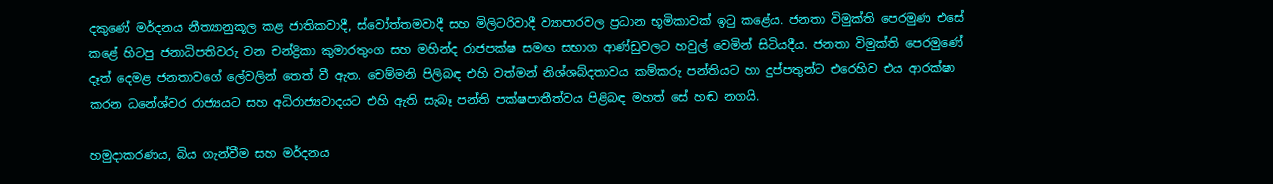දකුණේ මර්දනය නීත්‍යානුකූල කළ ජාතිකවාදී, ස්වෝත්තමවාදී සහ මිලිටරිවාදී ව්‍යාපාරවල ප්‍රධාන භූමිකාවක් ඉටු කළේය. ජනතා විමුක්ති පෙරමුණ එසේ කළේ හිටපු ජනාධිපතිවරු වන චන්ද්‍රිකා කුමාරතුංග සහ මහින්ද රාජපක්ෂ සමඟ සභාග ආණ්ඩුවලට හවුල් වෙමින් සිටියදීය. ජනතා විමුක්ති පෙරමුණේ දෑත් දෙමළ ජනතාවගේ ලේවලින් තෙත් වී ඇත. චෙම්මනි පිලිබඳ එහි වත්මන් නිශ්ශබ්දතාවය කම්කරු පන්තියට හා දුප්පතුන්ට එරෙහිව එය ආරක්ෂා කරන ධනේශ්වර රාජ්‍යයට සහ අධිරාජ්‍යවාදයට එහි ඇති සැබෑ පන්ති පක්ෂපාතීත්වය පිළිබඳ මහත් සේ හඬ නගයි.

හමුදාකරණය, බිය ගැන්වීම සහ මර්දනය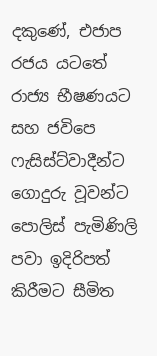දකුණේ, එජාප රජය යටතේ රාජ්‍ය භීෂණයට  සහ ජවිපෙ ෆැසිස්ට්වාදීන්ට ගොදුරු වූවන්ට පොලිස් පැමිණිලි පවා ඉදිරිපත් කිරීමට සීමිත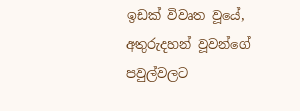ඉඩක් විවෘත වූයේ, අතුරුදහන් වූවන්ගේ පවුල්වලට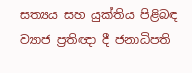සත්‍යය සහ යුක්තිය පිළිබඳ ව්‍යාජ ප්‍රතිඥා දී ජනාධිපති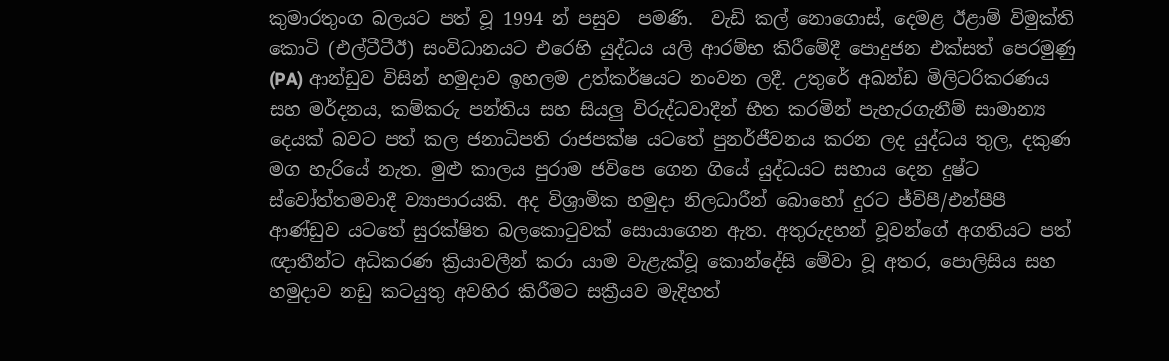කුමාරතුංග බලයට පත් වූ 1994 න් පසුව  පමණි.  වැඩි කල් නොගොස්, දෙමළ ඊළාම් විමුක්ති කොටි (එල්ටීටීඊ) සංවිධානයට එරෙහි යුද්ධය යලි ආරම්භ කිරීමේදී පොදුජන එක්සත් පෙරමුණු (PA) ආන්ඩුව විසින් හමුදාව ඉහලම උත්කර්ෂයට නංවන ලදී. උතුරේ අඛන්ඩ මිලිටරිකරණය සහ මර්දනය, කම්කරු පන්තිය සහ සියලු විරුද්ධවාදීන් භීත කරමින් පැහැරගැනීම් සාමාන්‍ය දෙයක් බවට පත් කල ජනාධිපති රාජපක්ෂ යටතේ පුනර්ජීවනය කරන ලද යුද්ධය තුල, දකුණ මග හැරියේ නැත. මුළු කාලය පුරාම ජවිපෙ ගෙන ගියේ යුද්ධයට සහාය දෙන දුෂ්ට ස්වෝත්තමවාදී ව්‍යාපාරයකි. අද විශ්‍රාමික හමුදා නිලධාරීන් බොහෝ දුරට ජ්විපී/එන්පීපී ආණ්ඩුව යටතේ සුරක්ෂිත බලකොටුවක් සොයාගෙන ඇත. අතුරුදහන් වූවන්ගේ අගතියට පත් ඥාතීන්ට අධිකරණ ක්‍රියාවලීන් කරා යාම වැළැක්වූ කොන්දේසි මේවා වූ අතර, පොලිසිය සහ හමුදාව නඩු කටයුතු අවහිර කිරීමට සක්‍රීයව මැදිහත්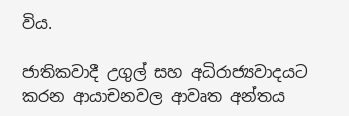විය.

ජාතිකවාදී උගුල් සහ අධිරාජ්‍යවාදයට කරන ආයාචනවල ආවෘත අන්තය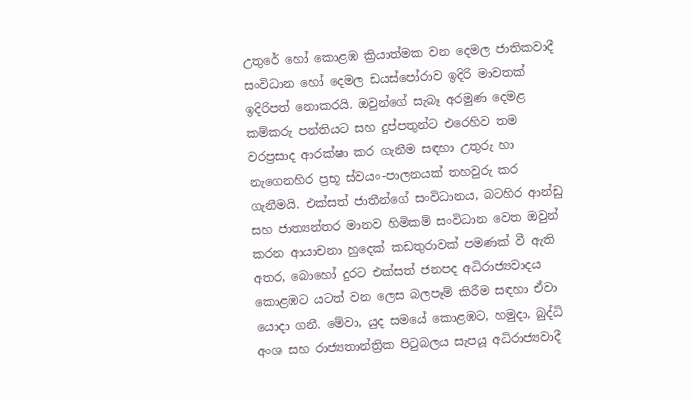උතුරේ හෝ කොළඹ ක්‍රියාත්මක වන දෙමල ජාතිකවාදී සංවිධාන හෝ දෙමල ඩයස්පෝරාව ඉදිරි මාවතක් ඉදිරිපත් නොකරයි. ඔවුන්ගේ සැබෑ අරමුණ දෙමළ කම්කරු පන්තියට සහ දුප්පතුන්ට එරෙහිව තම වරප්‍රසාද ආරක්ෂා කර ගැනීම සඳහා උතුරු හා නැගෙනහිර ප්‍රභූ ස්වයං-පාලනයක් තහවුරු කර ගැනීමයි. එක්සත් ජාතීන්ගේ සංවිධානය, බටහිර ආන්ඩු සහ ජාත්‍යන්තර මානව හිමිකම් සංවිධාන වෙත ඔවුන් කරන ආයාචනා හුදෙක් කඩතුරාවක් පමණක් වී ඇති අතර, බොහෝ දුරට එක්සත් ජනපද අධිරාජ්‍යවාදය කොළඹට යටත් වන ලෙස බලපෑම් කිරීම සඳහා ඒවා යොදා ගනී. මේවා, යුද සමයේ කොළඹට, හමුදා, බුද්ධි අංශ සහ රාජ්‍යතාන්ත්‍රික පිටුබලය සැපයූ අධිරාජ්‍යවාදී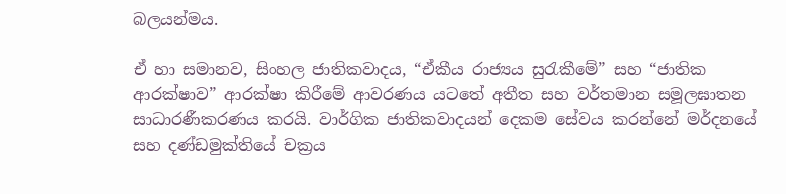බලයන්මය.

ඒ හා සමානව, සිංහල ජාතිකවාදය, “ඒකීය රාජ්‍යය සුරැකීමේ” සහ “ජාතික ආරක්ෂාව” ආරක්ෂා කිරීමේ ආවරණය යටතේ අතීත සහ වර්තමාන සමූලඝාතන සාධාරණීකරණය කරයි. වාර්ගික ජාතිකවාදයන් දෙකම සේවය කරන්නේ මර්දනයේ සහ දණ්ඩමුක්තියේ චක්‍රය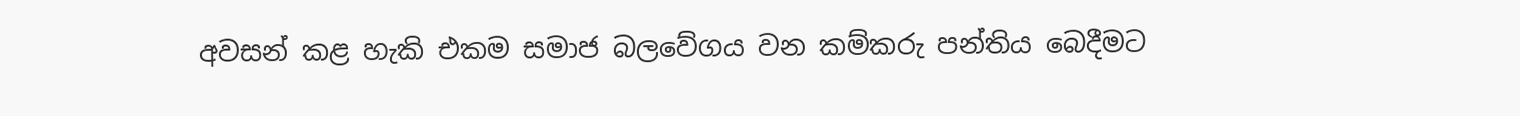අවසන් කළ හැකි එකම සමාජ බලවේගය වන කම්කරු පන්තිය බෙදීමට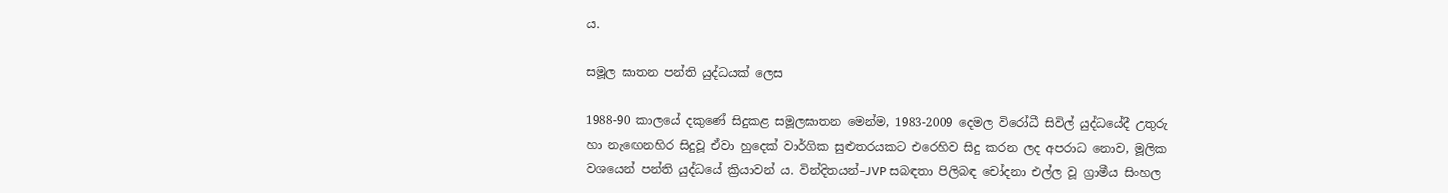ය.

සමූල ඝාතන පන්ති යුද්ධයක් ලෙස

1988-90 කාලයේ දකුණේ සිදුකළ සමූලඝාතන මෙන්ම, 1983-2009 දෙමල විරෝධී සිවිල් යුද්ධයේදී උතුරු හා නැඟෙනහිර සිදුවූ ඒවා හුදෙක් වාර්ගික සුළුතරයකට එරෙහිව සිදු කරන ලද අපරාධ නොව, මූලික වශයෙන් පන්ති යුද්ධයේ ක්‍රියාවන් ය. වින්දිතයන්–JVP සබඳතා පිලිබඳ චෝදනා එල්ල වූ ග්‍රාමීය සිංහල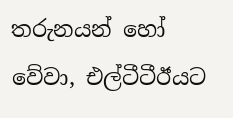තරුනයන් හෝ වේවා, එල්ටීටීඊයට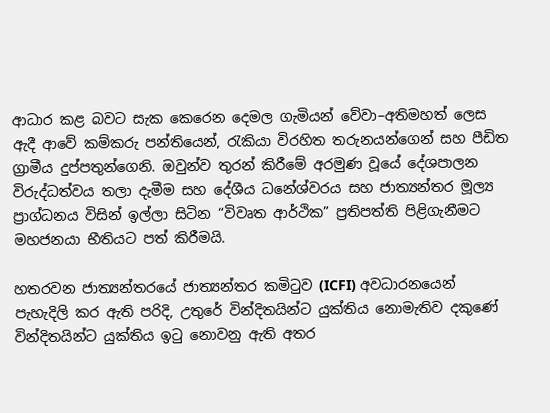ආධාර කළ බවට සැක කෙරෙන දෙමල ගැමියන් වේවා–අතිමහත් ලෙස ඇදී ආවේ කම්කරු පන්තියෙන්, රැකියා විරහිත තරුනයන්ගෙන් සහ පීඩිත ග්‍රාමීය දුප්පතුන්ගෙනි. ඔවුන්ව තුරන් කිරීමේ අරමුණ වූයේ දේශපාලන විරුද්ධත්වය තලා දැමීම සහ දේශීය ධනේශ්වරය සහ ජාත්‍යන්තර මූල්‍ය ප්‍රාග්ධනය විසින් ඉල්ලා සිටින “විවෘත ආර්ථික” ප්‍රතිපත්ති පිළිගැනීමට මහජනයා භීතියට පත් කිරීමයි.

හතරවන ජාත්‍යන්තරයේ ජාත්‍යන්තර කමිටුව (ICFI) අවධාරනයෙන් පැහැදිලි කර ඇති පරිදි, උතුරේ වින්දිතයින්ට යුක්තිය නොමැතිව දකුණේ වින්දිතයින්ට යුක්තිය ඉටු නොවනු ඇති අතර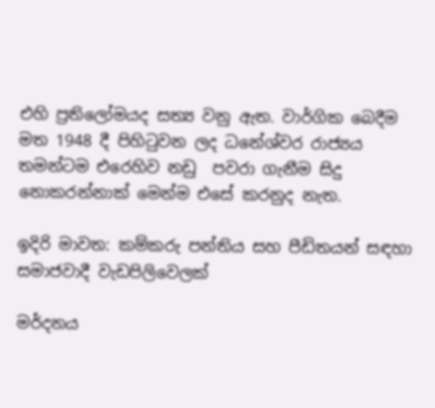එහි ප්‍රතිලෝමයද සත්‍ය වනු ඇත. වාර්ගික බෙදීම මත 1948 දී පිහිටුවන ලද ධනේශ්වර රාජ්‍යය තමන්ටම එරෙහිව නඩු  පවරා ගැනීම සිදු නොකරන්නාක් මෙන්ම එසේ කරනුද නැත.

ඉදිරි මාවත: කම්කරු පන්තිය සහ පීඩිතයන් සඳහා සමාජවාදී වැඩපිලිවෙලක්

මර්දනය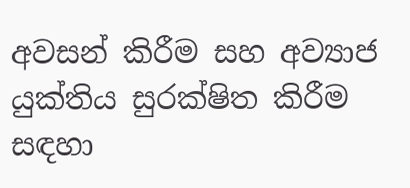අවසන් කිරීම සහ අව්‍යාජ යුක්තිය සුරක්ෂිත කිරීම සඳහා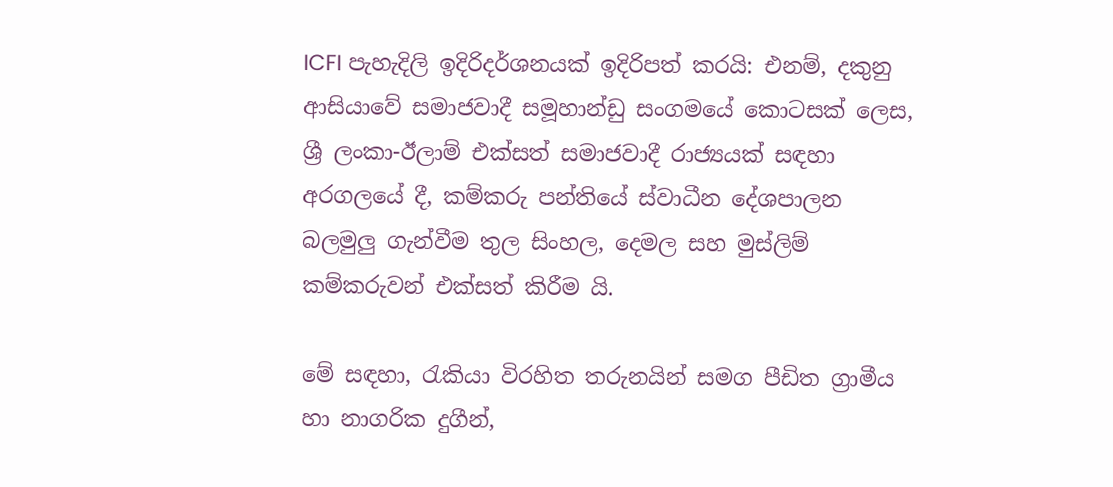ICFI පැහැදිලි ඉදිරිදර්ශනයක් ඉදිරිපත් කරයි: එනම්, දකුනු ආසියාවේ සමාජවාදී සමූහාන්ඩු සංගමයේ කොටසක් ලෙස, ශ්‍රී ලංකා-ඊලාම් එක්සත් සමාජවාදී රාජ්‍යයක් සඳහා අරගලයේ දී, කම්කරු පන්තියේ ස්වාධීන දේශපාලන බලමුලු ගැන්වීම තුල සිංහල, දෙමල සහ මුස්ලිම් කම්කරුවන් එක්සත් කිරීම යි.

මේ සඳහා, රැකියා විරහිත තරුනයින් සමග පීඩිත ග්‍රාමීය හා නාගරික දුගීන්,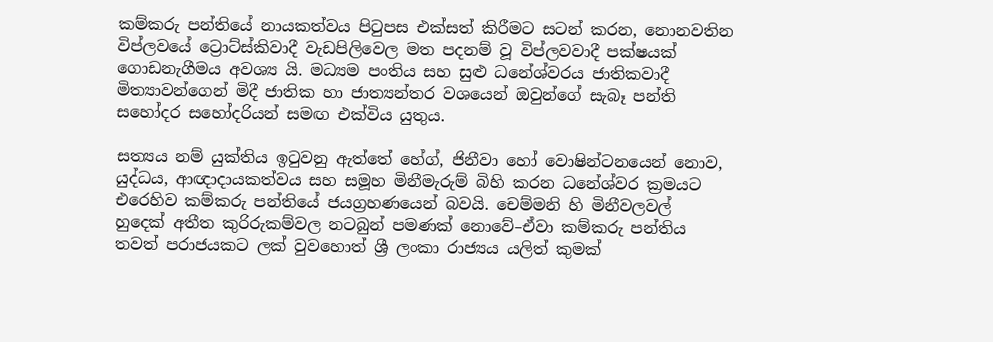කම්කරු පන්තියේ නායකත්වය පිටුපස එක්සත් කිරීමට සටන් කරන, නොනවතින විප්ලවයේ ට්‍රොට්ස්කිවාදී වැඩපිලිවෙල මත පදනම් වූ විප්ලවවාදී පක්ෂයක් ගොඩනැගීමය අවශ්‍ය යි. මධ්‍යම පංතිය සහ සුළු ධනේශ්වරය ජාතිකවාදී මිත්‍යාවන්ගෙන් මිදී ජාතික හා ජාත්‍යන්තර වශයෙන් ඔවුන්ගේ සැබෑ පන්ති සහෝදර සහෝදරියන් සමඟ එක්විය යුතුය.

සත්‍යය නම් යුක්තිය ඉටුවනු ඇත්තේ හේග්, ජිනීවා හෝ වොෂින්ටනයෙන් නොව, යුද්ධය, ආඥාදායකත්වය සහ සමූහ මිනීමැරුම් බිහි කරන ධනේශ්වර ක්‍රමයට එරෙහිව කම්කරු පන්තියේ ජයග්‍රහණයෙන් බවයි. චෙම්මනි හි මිනීවලවල්  හුදෙක් අතීත කුරිරුකම්වල නටබුන් පමණක් නොවේ–ඒවා කම්කරු පන්තිය තවත් පරාජයකට ලක් වුවහොත් ශ්‍රී ලංකා රාජ්‍යය යලිත් කුමක්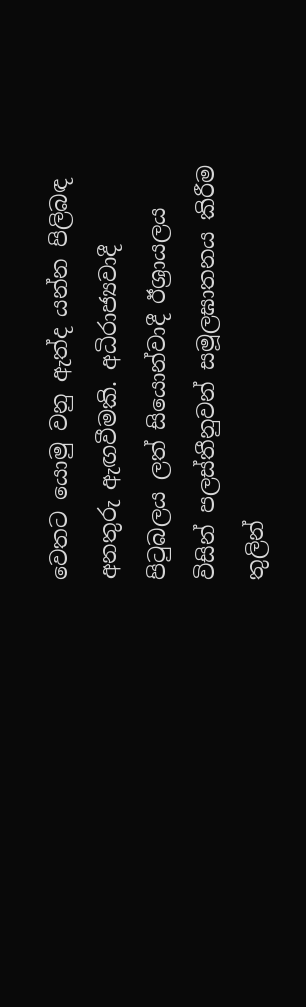වෙතට යොමු වනු ඇත්ද යන්න පිලිබඳ අනතුරු ඇඟවීමකි. අධිරාජ්‍යවාදී පිටුබලය ලත් සියොන්වාදී ඊශ්‍රායලය විසින් පලස්තීනුවන් සමූලඝාතනය කිරීම තුලින්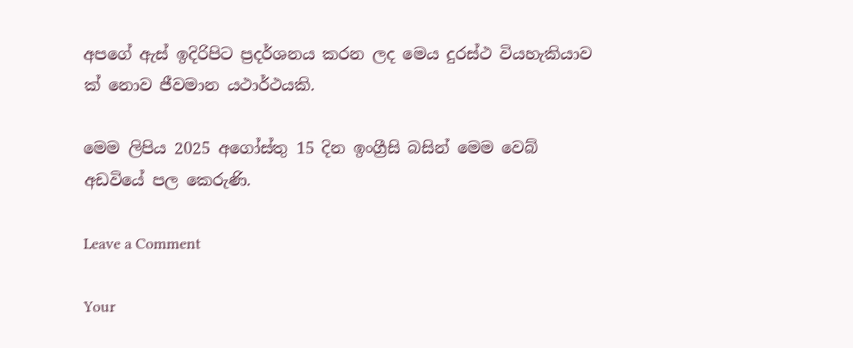අපගේ ඇස් ඉදිරිපිට ප්‍රදර්ශනය කරන ලද මෙය දුරස්ථ වියහැකියාව ක් නොව ජීවමාන යථාර්ථයකි.

මෙම ලිපිය 2025 අගෝස්තු 15 දින ඉංග්‍රීසි බසින් මෙම වෙබ් අඩවියේ පල කෙරුණි.

Leave a Comment

Your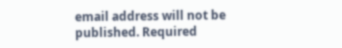email address will not be published. Required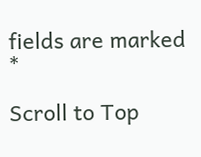fields are marked *

Scroll to Top